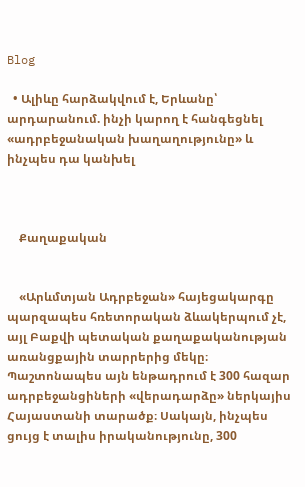Blog

  • Ալիևը հարձակվում է, Երևանը՝ արդարանում. ինչի կարող է հանգեցնել «ադրբեջանական խաղաղությունը» և ինչպես դա կանխել



    Քաղաքական


    «Արևմտյան Ադրբեջան» հայեցակարգը պարզապես հռետորական ձևակերպում չէ, այլ Բաքվի պետական քաղաքականության առանցքային տարրերից մեկը։ Պաշտոնապես այն ենթադրում է 300 հազար ադրբեջանցիների «վերադարձը» ներկայիս Հայաստանի տարածք։ Սակայն, ինչպես ցույց է տալիս իրականությունը, 300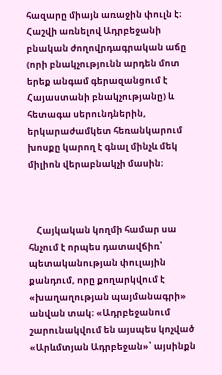հազարը միայն առաջին փուլն է։ Հաշվի առնելով Ադրբեջանի բնական ժողովրդագրական աճը (որի բնակչությունն արդեն մոտ երեք անգամ գերազանցում է Հայաստանի բնակչությանը) և հետագա սերունդներին, երկարաժամկետ հեռանկարում խոսքը կարող է գնալ մինչև մեկ միլիոն վերաբնակչի մասին։



    Հայկական կողմի համար սա հնչում է որպես դատավճիռ՝ պետականության փուլային քանդում, որը քողարկվում է «խաղաղության պայմանագրի» անվան տակ։ «Ադրբեջանում շարունակվում են այսպես կոչված «Արևմտյան Ադրբեջան»՝ այսինքն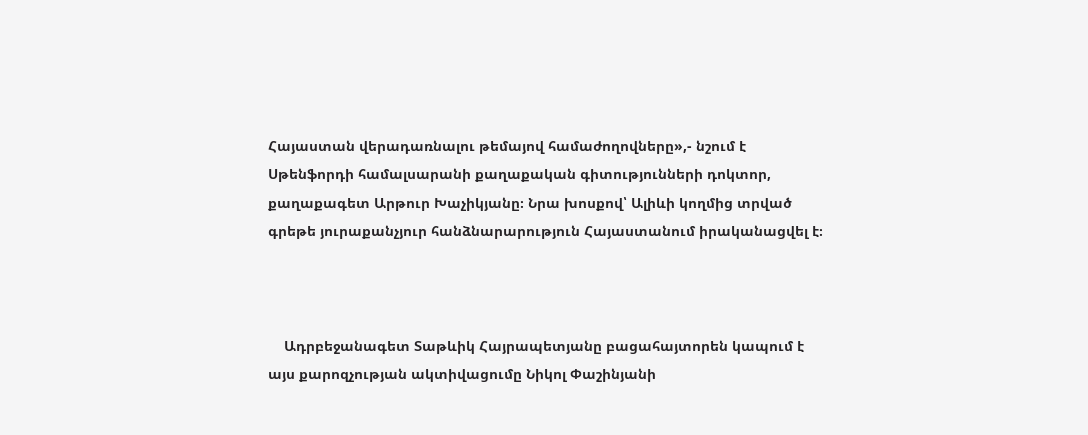Հայաստան վերադառնալու թեմայով համաժողովները»,- նշում է Սթենֆորդի համալսարանի քաղաքական գիտությունների դոկտոր, քաղաքագետ Արթուր Խաչիկյանը։ Նրա խոսքով՝ Ալիևի կողմից տրված գրեթե յուրաքանչյուր հանձնարարություն Հայաստանում իրականացվել է։



    Ադրբեջանագետ Տաթևիկ Հայրապետյանը բացահայտորեն կապում է այս քարոզչության ակտիվացումը Նիկոլ Փաշինյանի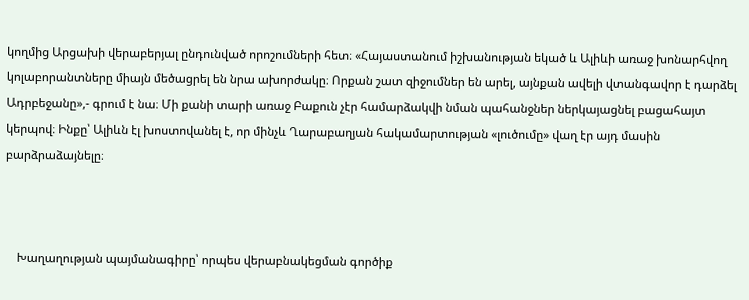կողմից Արցախի վերաբերյալ ընդունված որոշումների հետ։ «Հայաստանում իշխանության եկած և Ալիևի առաջ խոնարհվող կոլաբորանտները միայն մեծացրել են նրա ախորժակը։ Որքան շատ զիջումներ են արել, այնքան ավելի վտանգավոր է դարձել Ադրբեջանը»,- գրում է նա։ Մի քանի տարի առաջ Բաքուն չէր համարձակվի նման պահանջներ ներկայացնել բացահայտ կերպով։ Ինքը՝ Ալիևն էլ խոստովանել է, որ մինչև Ղարաբաղյան հակամարտության «լուծումը» վաղ էր այդ մասին բարձրաձայնելը։



    Խաղաղության պայմանագիրը՝ որպես վերաբնակեցման գործիք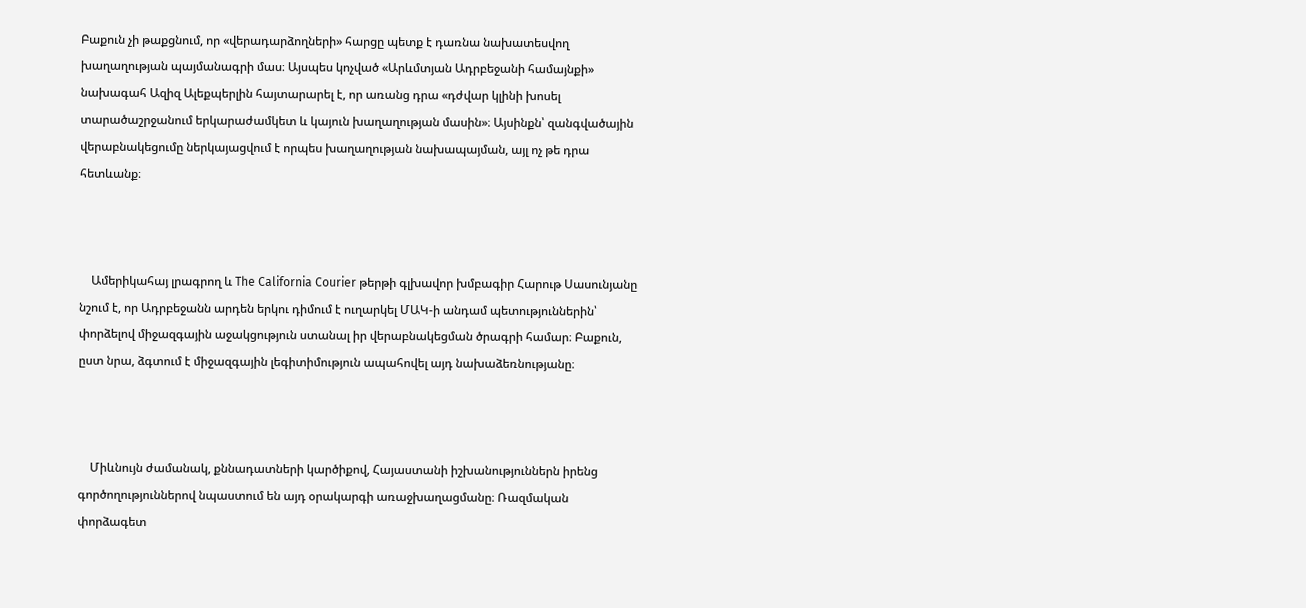Բաքուն չի թաքցնում, որ «վերադարձողների» հարցը պետք է դառնա նախատեսվող խաղաղության պայմանագրի մաս։ Այսպես կոչված «Արևմտյան Ադրբեջանի համայնքի» նախագահ Ազիզ Ալեքպերլին հայտարարել է, որ առանց դրա «դժվար կլինի խոսել տարածաշրջանում երկարաժամկետ և կայուն խաղաղության մասին»։ Այսինքն՝ զանգվածային վերաբնակեցումը ներկայացվում է որպես խաղաղության նախապայման, այլ ոչ թե դրա հետևանք։



    Ամերիկահայ լրագրող և The California Courier թերթի գլխավոր խմբագիր Հարութ Սասունյանը նշում է, որ Ադրբեջանն արդեն երկու դիմում է ուղարկել ՄԱԿ-ի անդամ պետություններին՝ փորձելով միջազգային աջակցություն ստանալ իր վերաբնակեցման ծրագրի համար։ Բաքուն, ըստ նրա, ձգտում է միջազգային լեգիտիմություն ապահովել այդ նախաձեռնությանը։



    Միևնույն ժամանակ, քննադատների կարծիքով, Հայաստանի իշխանություններն իրենց գործողություններով նպաստում են այդ օրակարգի առաջխաղացմանը։ Ռազմական փորձագետ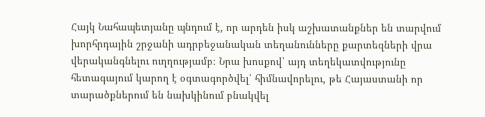Հայկ Նահապետյանը պնդում է, որ արդեն իսկ աշխատանքներ են տարվում խորհրդային շրջանի ադրբեջանական տեղանունները քարտեզների վրա վերականգնելու ուղղությամբ։ Նրա խոսքով՝ այդ տեղեկատվությունը հետագայում կարող է օգտագործվել՝ հիմնավորելու, թե Հայաստանի որ տարածքներում են նախկինում բնակվել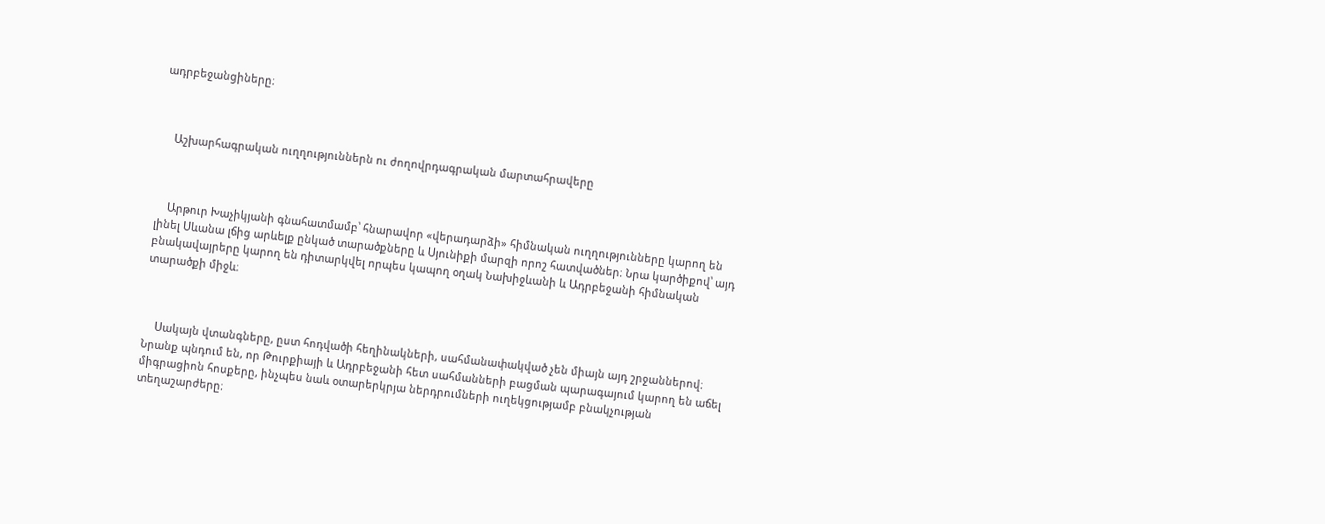ադրբեջանցիները։



    Աշխարհագրական ուղղություններն ու ժողովրդագրական մարտահրավերը



    Արթուր Խաչիկյանի գնահատմամբ՝ հնարավոր «վերադարձի» հիմնական ուղղությունները կարող են լինել Սևանա լճից արևելք ընկած տարածքները և Սյունիքի մարզի որոշ հատվածներ։ Նրա կարծիքով՝ այդ բնակավայրերը կարող են դիտարկվել որպես կապող օղակ Նախիջևանի և Ադրբեջանի հիմնական տարածքի միջև։



    Սակայն վտանգները, ըստ հոդվածի հեղինակների, սահմանափակված չեն միայն այդ շրջաններով։ Նրանք պնդում են, որ Թուրքիայի և Ադրբեջանի հետ սահմանների բացման պարագայում կարող են աճել միգրացիոն հոսքերը, ինչպես նաև օտարերկրյա ներդրումների ուղեկցությամբ բնակչության տեղաշարժերը։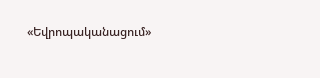«Եվրոպականացում»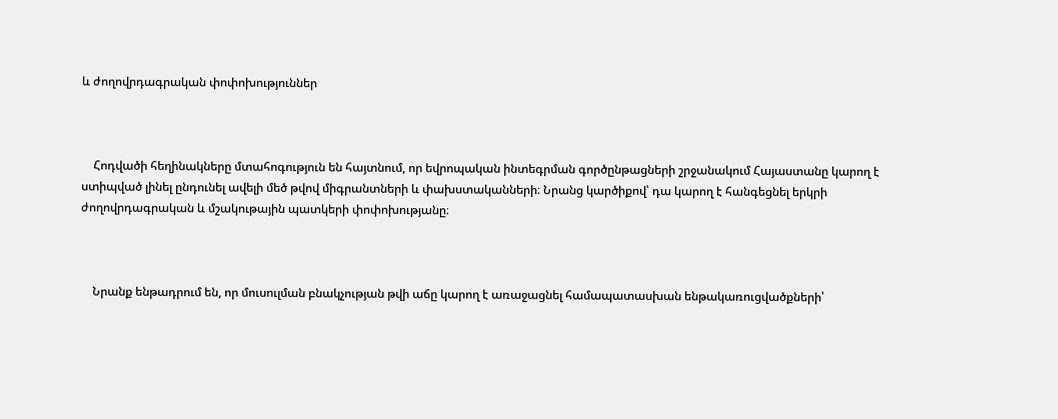և ժողովրդագրական փոփոխություններ



    Հոդվածի հեղինակները մտահոգություն են հայտնում, որ եվրոպական ինտեգրման գործընթացների շրջանակում Հայաստանը կարող է ստիպված լինել ընդունել ավելի մեծ թվով միգրանտների և փախստականների։ Նրանց կարծիքով՝ դա կարող է հանգեցնել երկրի ժողովրդագրական և մշակութային պատկերի փոփոխությանը։



    Նրանք ենթադրում են, որ մուսուլման բնակչության թվի աճը կարող է առաջացնել համապատասխան ենթակառուցվածքների՝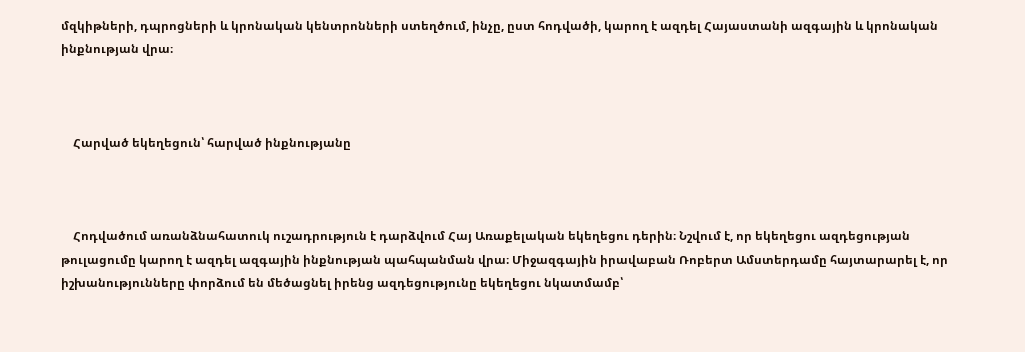մզկիթների, դպրոցների և կրոնական կենտրոնների ստեղծում, ինչը, ըստ հոդվածի, կարող է ազդել Հայաստանի ազգային և կրոնական ինքնության վրա։



    Հարված եկեղեցուն՝ հարված ինքնությանը



    Հոդվածում առանձնահատուկ ուշադրություն է դարձվում Հայ Առաքելական եկեղեցու դերին։ Նշվում է, որ եկեղեցու ազդեցության թուլացումը կարող է ազդել ազգային ինքնության պահպանման վրա։ Միջազգային իրավաբան Ռոբերտ Ամստերդամը հայտարարել է, որ իշխանությունները փորձում են մեծացնել իրենց ազդեցությունը եկեղեցու նկատմամբ՝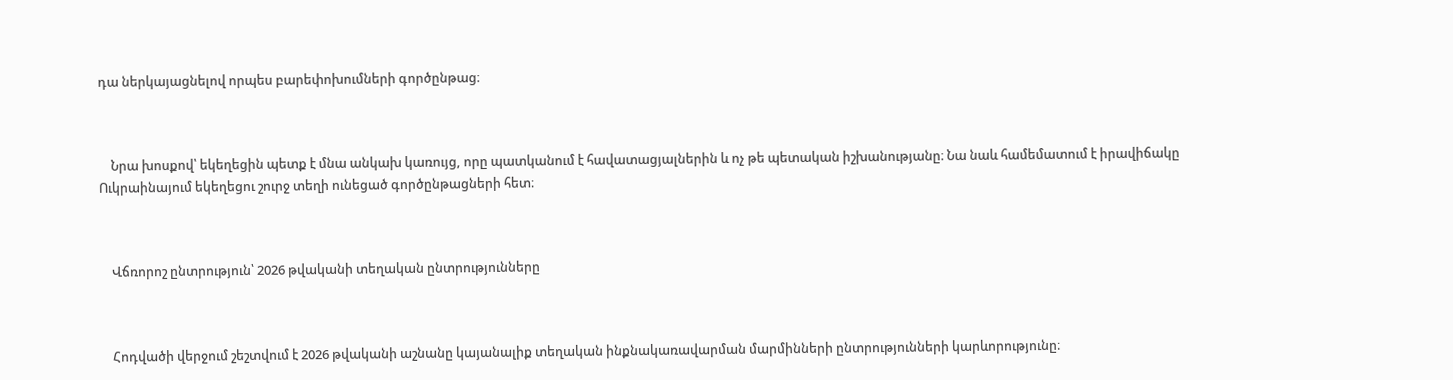դա ներկայացնելով որպես բարեփոխումների գործընթաց։



    Նրա խոսքով՝ եկեղեցին պետք է մնա անկախ կառույց, որը պատկանում է հավատացյալներին և ոչ թե պետական իշխանությանը։ Նա նաև համեմատում է իրավիճակը Ուկրաինայում եկեղեցու շուրջ տեղի ունեցած գործընթացների հետ։



    Վճռորոշ ընտրություն՝ 2026 թվականի տեղական ընտրությունները



    Հոդվածի վերջում շեշտվում է 2026 թվականի աշնանը կայանալիք տեղական ինքնակառավարման մարմինների ընտրությունների կարևորությունը։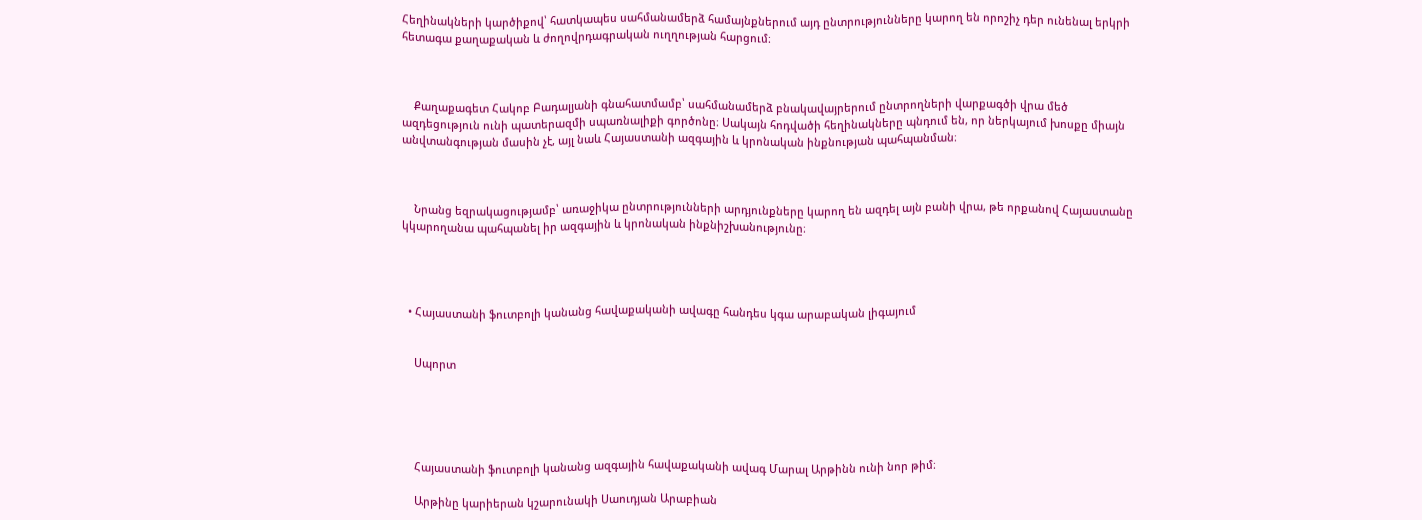Հեղինակների կարծիքով՝ հատկապես սահմանամերձ համայնքներում այդ ընտրությունները կարող են որոշիչ դեր ունենալ երկրի հետագա քաղաքական և ժողովրդագրական ուղղության հարցում։



    Քաղաքագետ Հակոբ Բադալյանի գնահատմամբ՝ սահմանամերձ բնակավայրերում ընտրողների վարքագծի վրա մեծ ազդեցություն ունի պատերազմի սպառնալիքի գործոնը։ Սակայն հոդվածի հեղինակները պնդում են, որ ներկայում խոսքը միայն անվտանգության մասին չէ, այլ նաև Հայաստանի ազգային և կրոնական ինքնության պահպանման։



    Նրանց եզրակացությամբ՝ առաջիկա ընտրությունների արդյունքները կարող են ազդել այն բանի վրա, թե որքանով Հայաստանը կկարողանա պահպանել իր ազգային և կրոնական ինքնիշխանությունը։




  • Հայաստանի ֆուտբոլի կանանց հավաքականի ավագը հանդես կգա արաբական լիգայում


    Սպորտ





    Հայաստանի ֆուտբոլի կանանց ազգային հավաքականի ավագ Մարալ Արթինն ունի նոր թիմ։

    Արթինը կարիերան կշարունակի Սաուդյան Արաբիան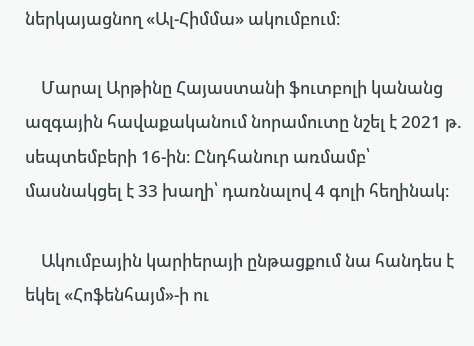ներկայացնող «Ալ-Հիմմա» ակումբում։

    Մարալ Արթինը Հայաստանի ֆուտբոլի կանանց ազգային հավաքականում նորամուտը նշել է 2021 թ. սեպտեմբերի 16-ին։ Ընդհանուր առմամբ՝ մասնակցել է 33 խաղի՝ դառնալով 4 գոլի հեղինակ։

    Ակումբային կարիերայի ընթացքում նա հանդես է եկել «Հոֆենհայմ»-ի ու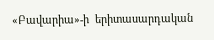«Բավարիա»-ի  երիտասարդական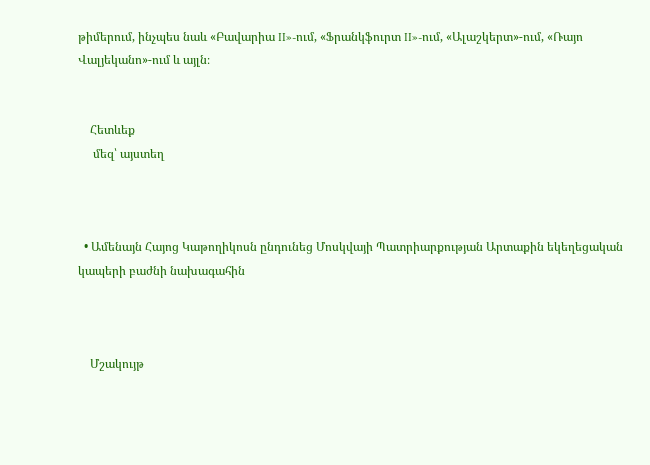թիմերում, ինչպես նաև «Բավարիա II»-ում, «Ֆրանկֆուրտ II»-ում, «Ալաշկերտ»-ում, «Ռայո Վալյեկանո»-ում և այլն։


    Հետևեք
     մեզ՝ այստեղ



  • Ամենայն Հայոց Կաթողիկոսն ընդունեց Մոսկվայի Պատրիարքության Արտաքին եկեղեցական կապերի բաժնի նախագահին



    Մշակույթ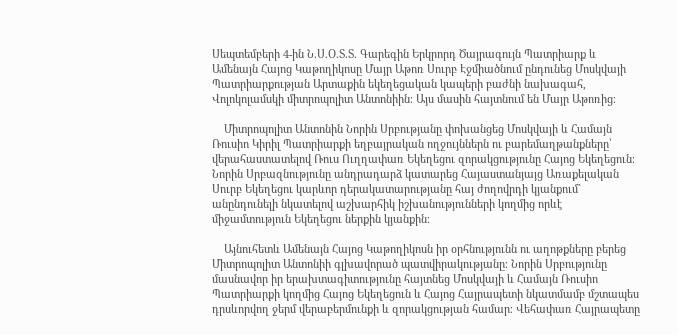Սեպտեմբերի 4-ին Ն.Ս.Օ.Տ.Տ. Գարեգին Երկրորդ Ծայրագույն Պատրիարք և Ամենայն Հայոց Կաթողիկոսը Մայր Աթոռ Սուրբ Էջմիածնում ընդունեց Մոսկվայի Պատրիարքության Արտաքին եկեղեցական կապերի բաժնի նախագահ, Վոլոկոլամսկի միտրոպոլիտ Անտոնիին։ Այս մասին հայտնում են Մայր Աթոռից։

    Միտրոպոլիտ Անտոնին Նորին Սրբությանը փոխանցեց Մոսկվայի և Համայն Ռուսիո Կիրիլ Պատրիարքի եղբայրական ողջույններն ու բարեմաղթանքները՝ վերահաստատելով Ռուս Ուղղափառ Եկեղեցու զորակցությունը Հայոց Եկեղեցուն։ Նորին Սրբազնությունը անդրադարձ կատարեց Հայաստանյայց Առաքելական Սուրբ Եկեղեցու կարևոր դերակատարությանը հայ ժողովրդի կյանքում` անընդունելի նկատելով աշխարհիկ իշխանությունների կողմից որևէ միջամտություն Եկեղեցու ներքին կյանքին։

    Այնուհետև Ամենայն Հայոց Կաթողիկոսն իր օրհնությունն ու աղոթքները բերեց Միտրոպոլիտ Անտոնիի գլխավորած պատվիրակությանը։ Նորին Սրբությունը մասնավոր իր երախտագիտությունը հայտնեց Մոսկվայի և Համայն Ռուսիո Պատրիարքի կողմից Հայոց Եկեղեցուն և Հայոց Հայրապետի նկատմամբ մշտապես դրսևորվող ջերմ վերաբերմունքի և զորակցության համար։ Վեհափառ Հայրապետը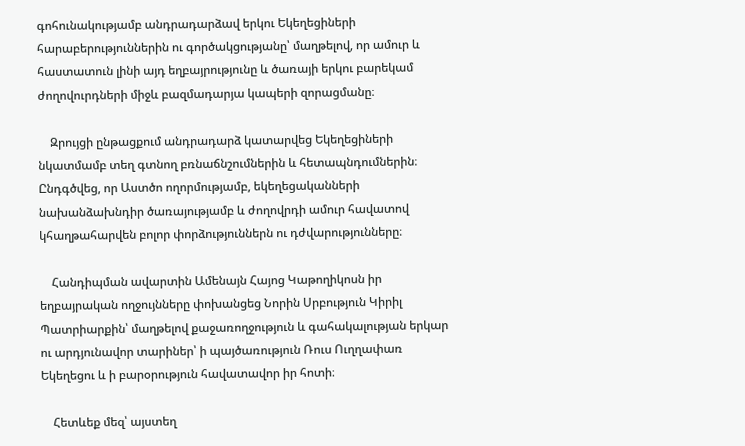գոհունակությամբ անդրադարձավ երկու Եկեղեցիների հարաբերություններին ու գործակցությանը՝ մաղթելով, որ ամուր և հաստատուն լինի այդ եղբայրությունը և ծառայի երկու բարեկամ ժողովուրդների միջև բազմադարյա կապերի զորացմանը։

    Զրույցի ընթացքում անդրադարձ կատարվեց Եկեղեցիների նկատմամբ տեղ գտնող բռնաճնշումներին և հետապնդումներին։ Ընդգծվեց, որ Աստծո ողորմությամբ, եկեղեցականների նախանձախնդիր ծառայությամբ և ժողովրդի ամուր հավատով կհաղթահարվեն բոլոր փորձություններն ու դժվարությունները։

    Հանդիպման ավարտին Ամենայն Հայոց Կաթողիկոսն իր եղբայրական ողջույնները փոխանցեց Նորին Սրբություն Կիրիլ Պատրիարքին՝ մաղթելով քաջառողջություն և գահակալության երկար ու արդյունավոր տարիներ՝ ի պայծառություն Ռուս Ուղղափառ Եկեղեցու և ի բարօրություն հավատավոր իր հոտի։

    Հետևեք մեզ՝ այստեղ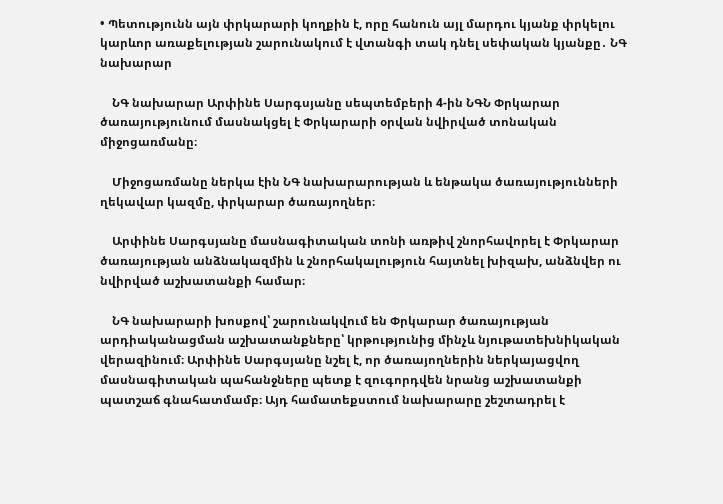• Պետությունն այն փրկարարի կողքին է, որը հանուն այլ մարդու կյանք փրկելու կարևոր առաքելության շարունակում է վտանգի տակ դնել սեփական կյանքը․ ՆԳ նախարար

    ՆԳ նախարար Արփինե Սարգսյանը սեպտեմբերի 4-ին ՆԳՆ Փրկարար ծառայությունում մասնակցել է Փրկարարի օրվան նվիրված տոնական միջոցառմանը։

    Միջոցառմանը ներկա էին ՆԳ նախարարության և ենթակա ծառայությունների ղեկավար կազմը, փրկարար ծառայողներ։

    Արփինե Սարգսյանը մասնագիտական տոնի առթիվ շնորհավորել է Փրկարար ծառայության անձնակազմին և շնորհակալություն հայտնել խիզախ, անձնվեր ու նվիրված աշխատանքի համար։

    ՆԳ նախարարի խոսքով՝ շարունակվում են Փրկարար ծառայության արդիականացման աշխատանքները՝ կրթությունից մինչև նյութատեխնիկական վերազինում։ Արփինե Սարգսյանը նշել է, որ ծառայողներին ներկայացվող մասնագիտական պահանջները պետք է զուգորդվեն նրանց աշխատանքի պատշաճ գնահատմամբ։ Այդ համատեքստում նախարարը շեշտադրել է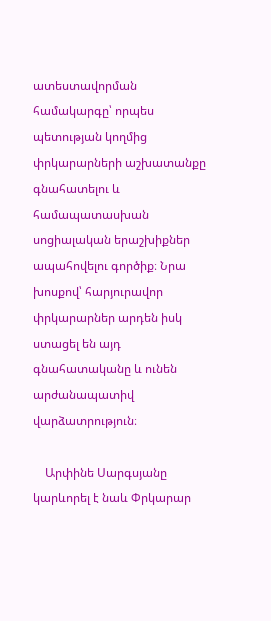ատեստավորման համակարգը՝ որպես պետության կողմից փրկարարների աշխատանքը գնահատելու և համապատասխան սոցիալական երաշխիքներ ապահովելու գործիք։ Նրա խոսքով՝ հարյուրավոր փրկարարներ արդեն իսկ ստացել են այդ գնահատականը և ունեն արժանապատիվ վարձատրություն։

    Արփինե Սարգսյանը կարևորել է նաև Փրկարար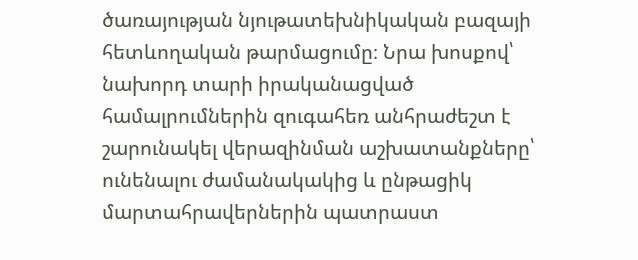ծառայության նյութատեխնիկական բազայի հետևողական թարմացումը։ Նրա խոսքով՝ նախորդ տարի իրականացված համալրումներին զուգահեռ անհրաժեշտ է շարունակել վերազինման աշխատանքները՝ ունենալու ժամանակակից և ընթացիկ մարտահրավերներին պատրաստ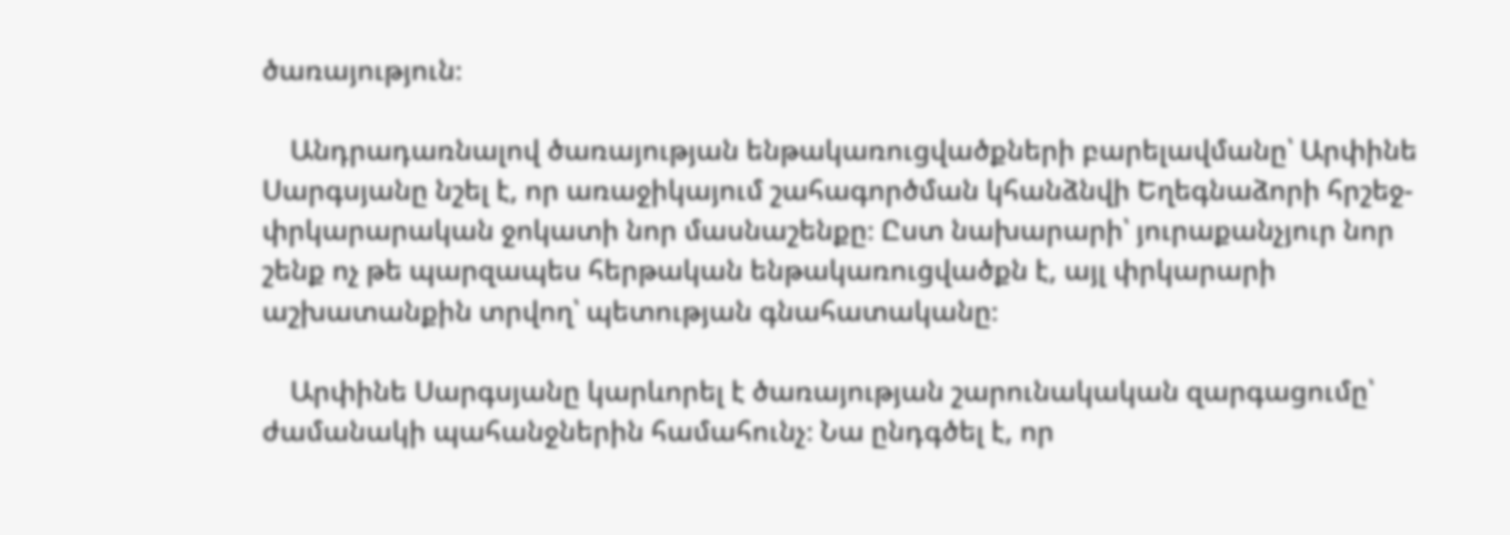ծառայություն։

    Անդրադառնալով ծառայության ենթակառուցվածքների բարելավմանը՝ Արփինե Սարգսյանը նշել է, որ առաջիկայում շահագործման կհանձնվի Եղեգնաձորի հրշեջ-փրկարարական ջոկատի նոր մասնաշենքը։ Ըստ նախարարի՝ յուրաքանչյուր նոր շենք ոչ թե պարզապես հերթական ենթակառուցվածքն է, այլ փրկարարի աշխատանքին տրվող՝ պետության գնահատականը։

    Արփինե Սարգսյանը կարևորել է ծառայության շարունակական զարգացումը՝ ժամանակի պահանջներին համահունչ։ Նա ընդգծել է, որ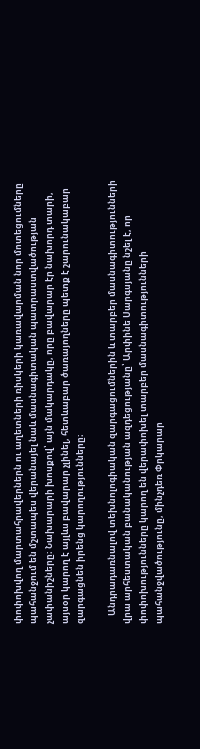փոփոխվող մարտահրավերներն ու աղետների ռիսկերի կառավարման նոր մոտեցումները պահանջում են մշտապես վերանայել նաև մասնագիտական պատրաստվածության չափանիշները։ Նախարարի խոսքով՝ այն մակարդակը, որը բավարար էր նախորդ տարի, այսօր կարող է այլևս բավարար չլինել, հետևաբար ծառայողները պետք է շարունակաբար զարգացնեն իրենց կարողությունները։

    Անդրադառնալով տեխնոլոգիական զարգացումներին և տարբեր մասնագիտությունների վրա արհեստական բանականության ազդեցությանը՝ Արփինե Սարգսյանը նշել է, որ փոփոխությունները կարող են վերափոխել տարբեր մասնագիտությունների պահանջվածությունը, մինչդեռ Փրկարար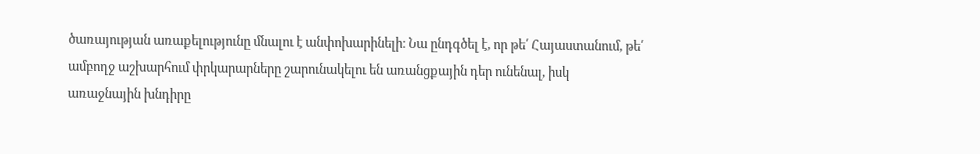ծառայության առաքելությունը մնալու է անփոխարինելի։ Նա ընդգծել է, որ թե՛ Հայաստանում, թե՛ ամբողջ աշխարհում փրկարարները շարունակելու են առանցքային դեր ունենալ, իսկ առաջնային խնդիրը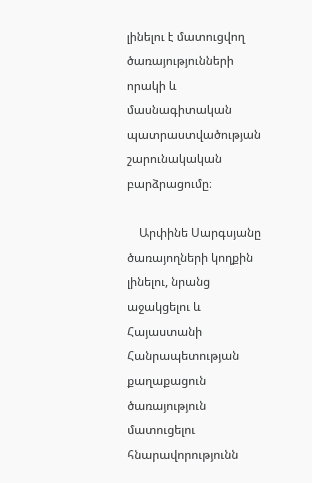լինելու է մատուցվող ծառայությունների որակի և մասնագիտական պատրաստվածության շարունակական բարձրացումը։

    Արփինե Սարգսյանը ծառայողների կողքին լինելու, նրանց աջակցելու և Հայաստանի Հանրապետության քաղաքացուն ծառայություն մատուցելու հնարավորությունն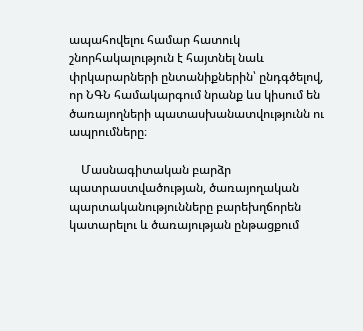ապահովելու համար հատուկ շնորհակալություն է հայտնել նաև փրկարարների ընտանիքներին՝ ընդգծելով, որ ՆԳՆ համակարգում նրանք ևս կիսում են ծառայողների պատասխանատվությունն ու ապրումները։

    Մասնագիտական բարձր պատրաստվածության, ծառայողական պարտականությունները բարեխղճորեն կատարելու և ծառայության ընթացքում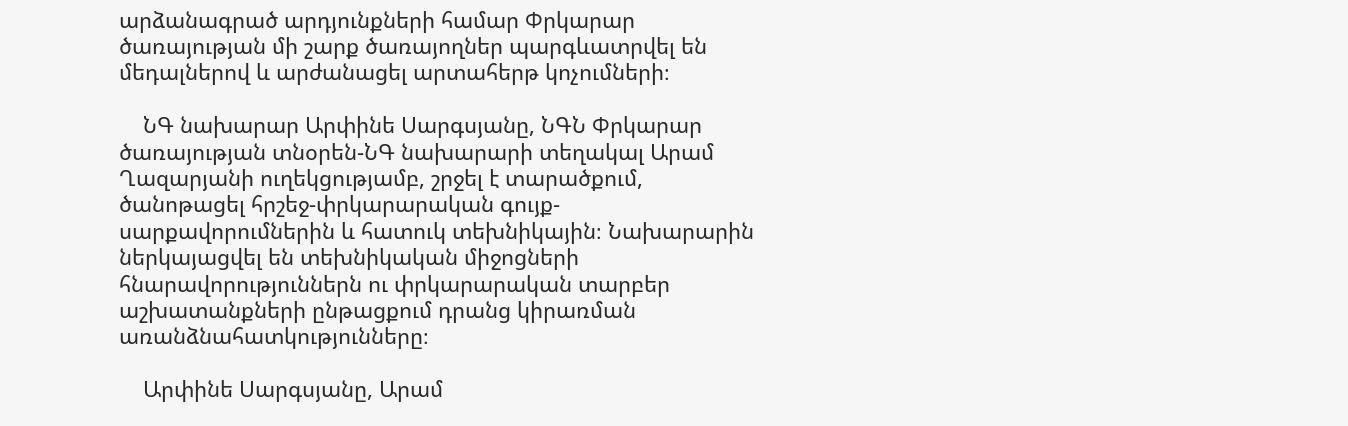արձանագրած արդյունքների համար Փրկարար ծառայության մի շարք ծառայողներ պարգևատրվել են մեդալներով և արժանացել արտահերթ կոչումների։

    ՆԳ նախարար Արփինե Սարգսյանը, ՆԳՆ Փրկարար ծառայության տնօրեն-ՆԳ նախարարի տեղակալ Արամ Ղազարյանի ուղեկցությամբ, շրջել է տարածքում, ծանոթացել հրշեջ-փրկարարական գույք-սարքավորումներին և հատուկ տեխնիկային։ Նախարարին ներկայացվել են տեխնիկական միջոցների հնարավորություններն ու փրկարարական տարբեր աշխատանքների ընթացքում դրանց կիրառման առանձնահատկությունները։

    Արփինե Սարգսյանը, Արամ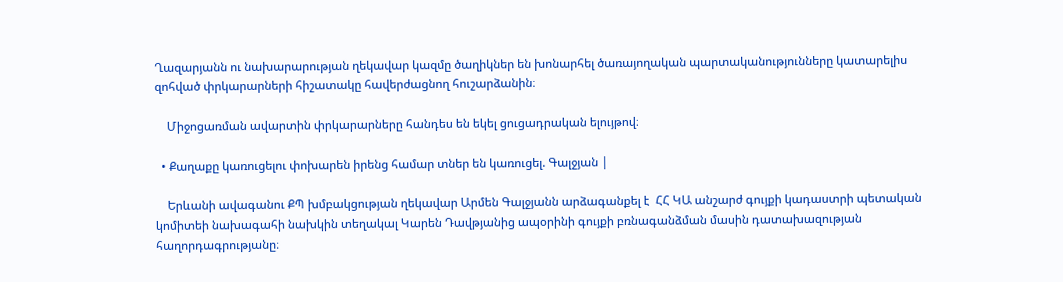Ղազարյանն ու նախարարության ղեկավար կազմը ծաղիկներ են խոնարհել ծառայողական պարտականությունները կատարելիս զոհված փրկարարների հիշատակը հավերժացնող հուշարձանին։

    Միջոցառման ավարտին փրկարարները հանդես են եկել ցուցադրական ելույթով։

  • Քաղաքը կառուցելու փոխարեն իրենց համար տներ են կառուցել. Գալջյան |

    Երևանի ավագանու ՔՊ խմբակցության ղեկավար Արմեն Գալջյանն արձագանքել է  ՀՀ ԿԱ անշարժ գույքի կադաստրի պետական կոմիտեի նախագահի նախկին տեղակալ Կարեն Դավթյանից ապօրինի գույքի բռնագանձման մասին դատախազության հաղորդագրությանը։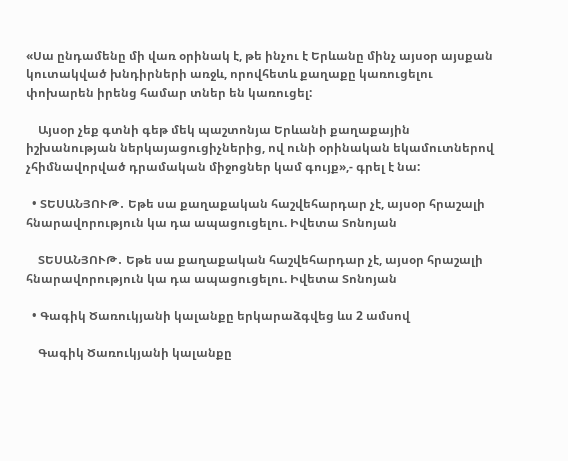«Սա ընդամենը մի վառ օրինակ է, թե ինչու է Երևանը մինչ այսօր այսքան կուտակված խնդիրների առջև, որովհետև քաղաքը կառուցելու փոխարեն իրենց համար տներ են կառուցել:

    Այսօր չեք գտնի գեթ մեկ պաշտոնյա Երևանի քաղաքային իշխանության ներկայացուցիչներից, ով ունի օրինական եկամուտներով չհիմնավորված դրամական միջոցներ կամ գույք»,- գրել է նա:

  • ՏԵՍԱՆՅՈՒԹ․ Եթե սա քաղաքական հաշվեհարդար չէ, այսօր հրաշալի հնարավորություն կա դա ապացուցելու. Իվետա Տոնոյան

    ՏԵՍԱՆՅՈՒԹ․ Եթե սա քաղաքական հաշվեհարդար չէ, այսօր հրաշալի հնարավորություն կա դա ապացուցելու. Իվետա Տոնոյան

  • Գագիկ Ծառուկյանի կալանքը երկարաձգվեց ևս 2 ամսով

    Գագիկ Ծառուկյանի կալանքը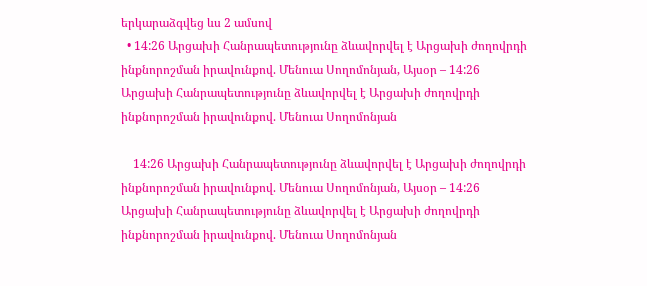երկարաձգվեց ևս 2 ամսով
  • 14:26 Արցախի Հանրապետությունը ձևավորվել է Արցախի ժողովրդի ինքնորոշման իրավունքով. Մենուա Սողոմոնյան, Այսօր – 14:26 Արցախի Հանրապետությունը ձևավորվել է Արցախի ժողովրդի ինքնորոշման իրավունքով. Մենուա Սողոմոնյան

    14:26 Արցախի Հանրապետությունը ձևավորվել է Արցախի ժողովրդի ինքնորոշման իրավունքով. Մենուա Սողոմոնյան, Այսօր – 14:26 Արցախի Հանրապետությունը ձևավորվել է Արցախի ժողովրդի ինքնորոշման իրավունքով. Մենուա Սողոմոնյան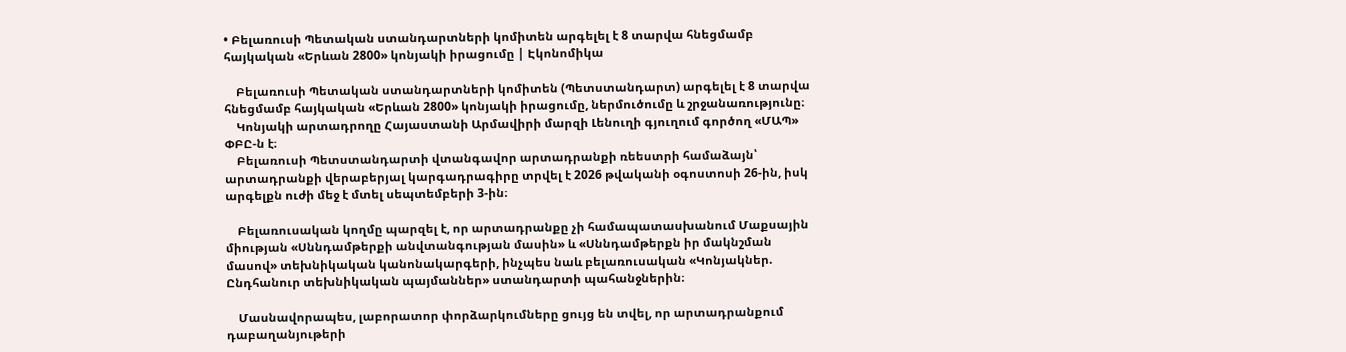• Բելառուսի Պետական ստանդարտների կոմիտեն արգելել է 8 տարվա հնեցմամբ հայկական «Երևան 2800» կոնյակի իրացումը | Էկոնոմիկա

    Բելառուսի Պետական ստանդարտների կոմիտեն (Պետստանդարտ) արգելել է 8 տարվա հնեցմամբ հայկական «Երևան 2800» կոնյակի իրացումը, ներմուծումը և շրջանառությունը։
    Կոնյակի արտադրողը Հայաստանի Արմավիրի մարզի Լենուղի գյուղում գործող «ՄԱՊ» ՓԲԸ-ն է։
    Բելառուսի Պետստանդարտի վտանգավոր արտադրանքի ռեեստրի համաձայն՝ արտադրանքի վերաբերյալ կարգադրագիրը տրվել է 2026 թվականի օգոստոսի 26-ին, իսկ արգելքն ուժի մեջ է մտել սեպտեմբերի 3-ին։

    Բելառուսական կողմը պարզել է, որ արտադրանքը չի համապատասխանում Մաքսային միության «Սննդամթերքի անվտանգության մասին» և «Սննդամթերքն իր մակնշման մասով» տեխնիկական կանոնակարգերի, ինչպես նաև բելառուսական «Կոնյակներ. Ընդհանուր տեխնիկական պայմաններ» ստանդարտի պահանջներին։

    Մասնավորապես, լաբորատոր փորձարկումները ցույց են տվել, որ արտադրանքում դաբաղանյութերի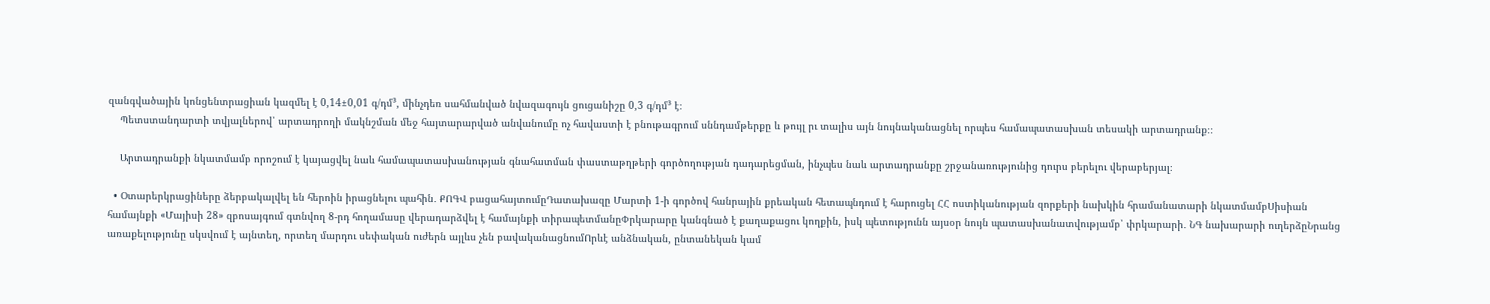զանգվածային կոնցենտրացիան կազմել է 0,14±0,01 գ/դմ³, մինչդեռ սահմանված նվազագույն ցուցանիշը 0,3 գ/դմ³ է։
    Պետստանդարտի տվյալներով՝ արտադրողի մակնշման մեջ հայտարարված անվանումը ոչ հավաստի է բնութագրում սննդամթերքը և թույլ րւ տալիս այն նույնականացնել որպես համապատասխան տեսակի արտադրանք։։

    Արտադրանքի նկատմամբ որոշում է կայացվել նաև համապատասխանության գնահատման փաստաթղթերի գործողության դադարեցման, ինչպես նաև արտադրանքը շրջանառությունից դուրս բերելու վերաբերյալ։

  • Օտարերկրացիները ձերբակալվել են հերոին իրացնելու պահին․ ՔՈԳՎ բացահայտումըԴատախազը Մարտի 1-ի գործով հանրային քրեական հետապնդում է հարուցել ՀՀ ոստիկանության զորքերի նախկին հրամանատարի նկատմամբՍիսիան համայնքի «Մայիսի 28» զբոսայգում գտնվող 8-րդ հողամասը վերադարձվել է համայնքի տիրապետմանըՓրկարարը կանգնած է քաղաքացու կողքին, իսկ պետությունն այսօր նույն պատասխանատվությամբ՝ փրկարարի․ ՆԳ նախարարի ուղերձըՆրանց առաքելությունը սկսվում է այնտեղ, որտեղ մարդու սեփական ուժերն այլևս չեն բավականացնումՈրևէ անձնական, ընտանեկան կամ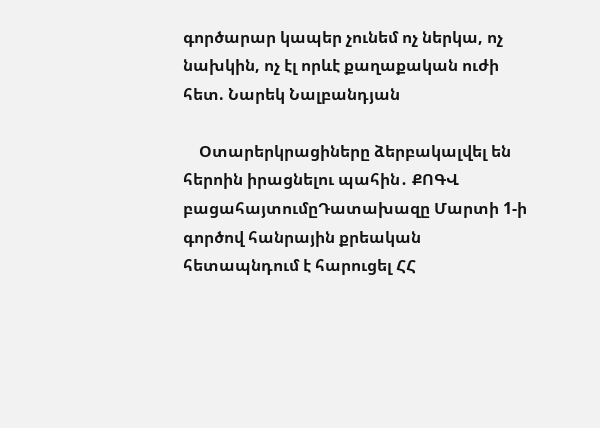գործարար կապեր չունեմ ոչ ներկա, ոչ նախկին, ոչ էլ որևէ քաղաքական ուժի հետ. Նարեկ Նալբանդյան

    Օտարերկրացիները ձերբակալվել են հերոին իրացնելու պահին․ ՔՈԳՎ բացահայտումըԴատախազը Մարտի 1-ի գործով հանրային քրեական հետապնդում է հարուցել ՀՀ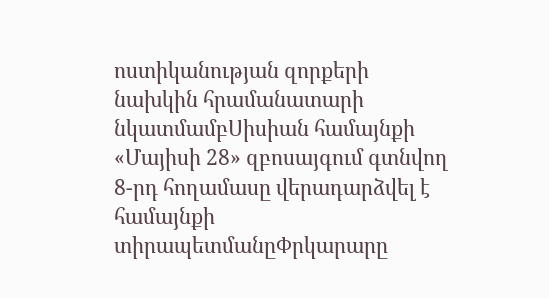ոստիկանության զորքերի նախկին հրամանատարի նկատմամբՍիսիան համայնքի «Մայիսի 28» զբոսայգում գտնվող 8-րդ հողամասը վերադարձվել է համայնքի տիրապետմանըՓրկարարը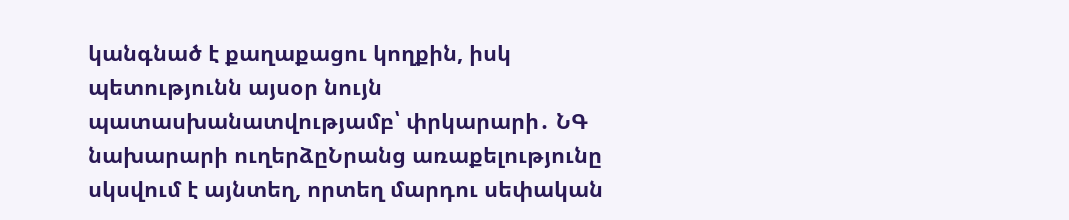կանգնած է քաղաքացու կողքին, իսկ պետությունն այսօր նույն պատասխանատվությամբ՝ փրկարարի․ ՆԳ նախարարի ուղերձըՆրանց առաքելությունը սկսվում է այնտեղ, որտեղ մարդու սեփական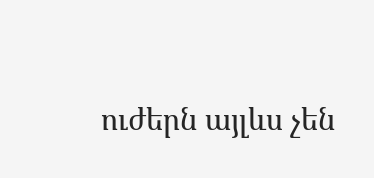ուժերն այլևս չեն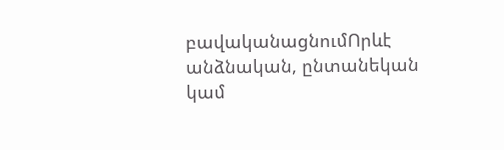բավականացնումՈրևէ անձնական, ընտանեկան կամ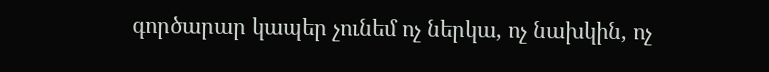գործարար կապեր չունեմ ոչ ներկա, ոչ նախկին, ոչ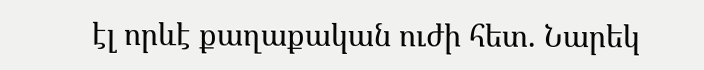էլ որևէ քաղաքական ուժի հետ. Նարեկ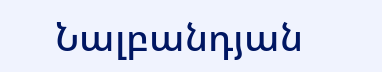Նալբանդյան